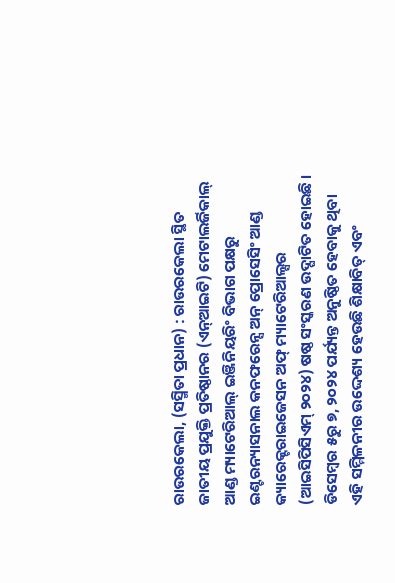ରାଉରକେଲା, (ସସ୍ମିତା ପ୍ରଧାନ) : ରାଉରକେଲା ସ୍ଥିତ ଜାତୀୟ ପ୍ରଯୁକ୍ତି ପ୍ରତିଷ୍ଠାନର (ଏନ୍ଆଇଟି) ମେଟାଲର୍ଜିକାଲ୍ ଆଣ୍ଡ ମ୍ୟାଟେରିଆଲ୍ ଇଞ୍ଜିନିୟରିଂ ବିଭାଗ ପକ୍ଷରୁ ଇଣ୍ଟରନ୍ୟାସନାଲ କନଫରେନ୍ସ ଅନ୍ ପ୍ରୋସେସିଂ ଆଣ୍ଡ କ୍ୟାରେକ୍ଟରାଇଜେସନ ଅଫ୍ ମ୍ୟାଟେରିଆଲ୍ସର (ଆଇସିପିସିଏମ୍ ୨୦୨୪) ଷଷ୍ଠ ସଂସ୍କରଣ ଉଦ୍ଘାଟିତ ହୋଇଛି । ଡିସେମ୍ବର ୫ରୁ ୭, ୨୦୨୪ ପର୍ଯ୍ୟନ୍ତ ଅନୁଷ୍ଠିତ ହେବାକୁ ଥିବା ଏହି ସମ୍ମିଳନୀର ଉଦ୍ଦେଶ୍ୟ ହେଉଛି ଶିକ୍ଷାବିତ୍ ଏବଂ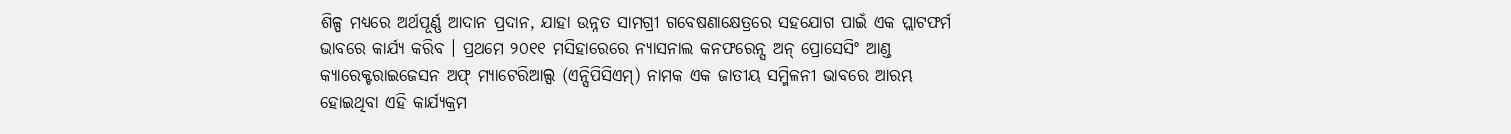ଶିଳ୍ପ ମଧ୍ୟରେ ଅର୍ଥପୂର୍ଣ୍ଣ ଆଦାନ ପ୍ରଦାନ, ଯାହା ଉନ୍ନତ ସାମଗ୍ରୀ ଗବେଷଣାକ୍ଷେତ୍ରରେ ସହଯୋଗ ପାଇଁ ଏକ ପ୍ଲାଟଫର୍ମ ଭାବରେ କାର୍ଯ୍ୟ କରିବ । ପ୍ରଥମେ ୨୦୧୧ ମସିହାରେରେ ନ୍ୟାସନାଲ କନଫରେନ୍ସ ଅନ୍ ପ୍ରୋସେସିଂ ଆଣ୍ଡ କ୍ୟାରେକ୍ଟରାଇଜେସନ ଅଫ୍ ମ୍ୟାଟେରିଆଲ୍ସ (ଏନ୍ସିପିସିଏମ୍) ନାମକ ଏକ ଜାତୀୟ ସମ୍ମିଳନୀ ଭାବରେ ଆରମ୍ଭ ହୋଇଥିବା ଏହି କାର୍ଯ୍ୟକ୍ରମ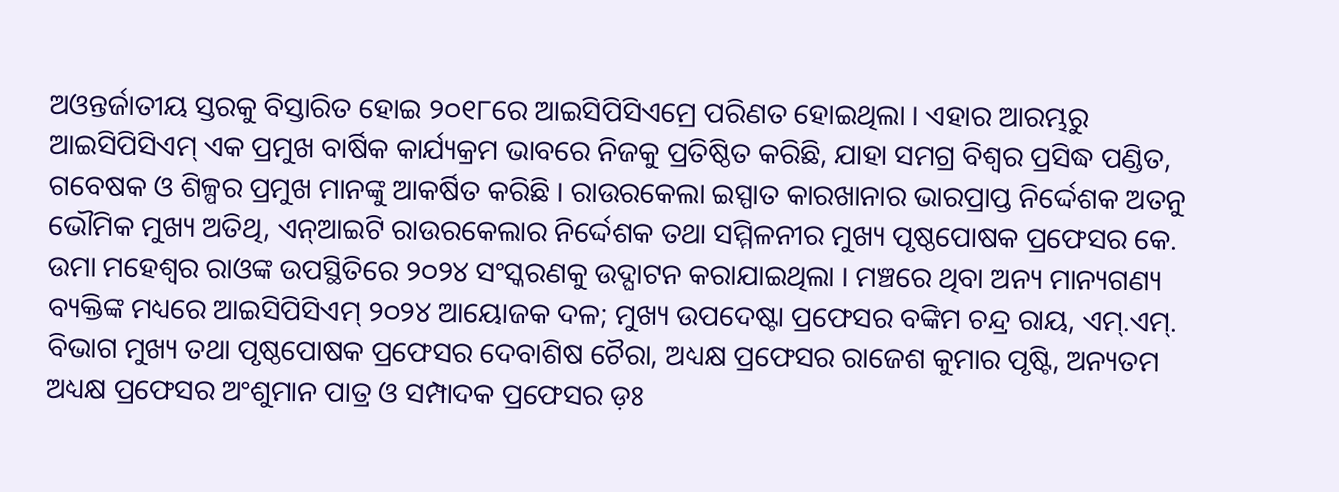ଅଓନ୍ତର୍ଜାତୀୟ ସ୍ତରକୁ ବିସ୍ତାରିତ ହୋଇ ୨୦୧୮ରେ ଆଇସିପିସିଏମ୍ରେ ପରିଣତ ହୋଇଥିଲା । ଏହାର ଆରମ୍ଭରୁ ଆଇସିପିସିଏମ୍ ଏକ ପ୍ରମୁଖ ବାର୍ଷିକ କାର୍ଯ୍ୟକ୍ରମ ଭାବରେ ନିଜକୁ ପ୍ରତିଷ୍ଠିତ କରିଛି, ଯାହା ସମଗ୍ର ବିଶ୍ୱର ପ୍ରସିଦ୍ଧ ପଣ୍ଡିତ, ଗବେଷକ ଓ ଶିଳ୍ପର ପ୍ରମୁଖ ମାନଙ୍କୁ ଆକର୍ଷିତ କରିଛି । ରାଉରକେଲା ଇସ୍ପାତ କାରଖାନାର ଭାରପ୍ରାପ୍ତ ନିର୍ଦ୍ଦେଶକ ଅତନୁ ଭୌମିକ ମୁଖ୍ୟ ଅତିଥି, ଏନ୍ଆଇଟି ରାଉରକେଲାର ନିର୍ଦ୍ଦେଶକ ତଥା ସମ୍ମିଳନୀର ମୁଖ୍ୟ ପୃଷ୍ଠପୋଷକ ପ୍ରଫେସର କେ. ଉମା ମହେଶ୍ୱର ରାଓଙ୍କ ଉପସ୍ଥିତିରେ ୨୦୨୪ ସଂସ୍କରଣକୁ ଉଦ୍ଘାଟନ କରାଯାଇଥିଲା । ମଞ୍ଚରେ ଥିବା ଅନ୍ୟ ମାନ୍ୟଗଣ୍ୟ ବ୍ୟକ୍ତିଙ୍କ ମଧ୍ୟରେ ଆଇସିପିସିଏମ୍ ୨୦୨୪ ଆୟୋଜକ ଦଳ; ମୁଖ୍ୟ ଉପଦେଷ୍ଟା ପ୍ରଫେସର ବଙ୍କିମ ଚନ୍ଦ୍ର ରାୟ, ଏମ୍.ଏମ୍. ବିଭାଗ ମୁଖ୍ୟ ତଥା ପୃଷ୍ଠପୋଷକ ପ୍ରଫେସର ଦେବାଶିଷ ଚୈରା, ଅଧ୍ୟକ୍ଷ ପ୍ରଫେସର ରାଜେଶ କୁମାର ପୃଷ୍ଟି, ଅନ୍ୟତମ ଅଧ୍ୟକ୍ଷ ପ୍ରଫେସର ଅଂଶୁମାନ ପାତ୍ର ଓ ସମ୍ପାଦକ ପ୍ରଫେସର ଡ଼ଃ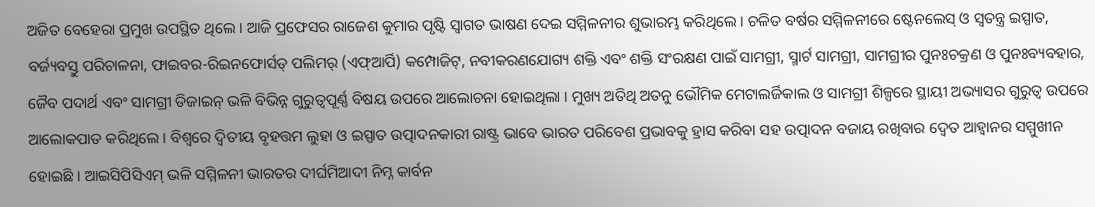ଅଜିତ ବେହେରା ପ୍ରମୁଖ ଉପସ୍ଥିତ ଥିଲେ । ଆଜି ପ୍ରଫେସର ରାଜେଶ କୁମାର ପୃଷ୍ଟି ସ୍ୱାଗତ ଭାଷଣ ଦେଇ ସମ୍ମିଳନୀର ଶୁଭାରମ୍ଭ କରିଥିଲେ । ଚଳିତ ବର୍ଷର ସମ୍ମିଳନୀରେ ଷ୍ଟେନଲେସ୍ ଓ ସ୍ୱତନ୍ତ୍ର ଇସ୍ପାତ, ବର୍ଜ୍ୟବସ୍ତୁ ପରିଚାଳନା, ଫାଇବର-ରିଇନଫୋର୍ସଡ୍ ପଲିମର୍ (ଏଫ୍ଆର୍ପି) କମ୍ପୋଜିଟ୍, ନବୀକରଣଯୋଗ୍ୟ ଶକ୍ତି ଏବଂ ଶକ୍ତି ସଂରକ୍ଷଣ ପାଇଁ ସାମଗ୍ରୀ, ସ୍ମାର୍ଟ ସାମଗ୍ରୀ, ସାମଗ୍ରୀର ପୁନଃଚକ୍ରଣ ଓ ପୁନଃବ୍ୟବହାର, ଜୈବ ପଦାର୍ଥ ଏବଂ ସାମଗ୍ରୀ ଡିଜାଇନ୍ ଭଳି ବିଭିନ୍ନ ଗୁରୁତ୍ୱପୂର୍ଣ୍ଣ ବିଷୟ ଉପରେ ଆଲୋଚନା ହୋଇଥିଲା । ମୁଖ୍ୟ ଅତିଥି ଅତନୁ ଭୌମିକ ମେଟାଲର୍ଜିକାଲ ଓ ସାମଗ୍ରୀ ଶିଳ୍ପରେ ସ୍ଥାୟୀ ଅଭ୍ୟାସର ଗୁରୁତ୍ୱ ଉପରେ ଆଲୋକପାତ କରିଥିଲେ । ବିଶ୍ୱରେ ଦ୍ୱିତୀୟ ବୃହତ୍ତମ ଲୁହା ଓ ଇସ୍ପାତ ଉତ୍ପାଦନକାରୀ ରାଷ୍ଟ୍ର ଭାବେ ଭାରତ ପରିବେଶ ପ୍ରଭାବକୁ ହ୍ରାସ କରିବା ସହ ଉତ୍ପାଦନ ବଜାୟ ରଖିବାର ଦ୍ୱେତ ଆହ୍ୱାନର ସମ୍ମୁଖୀନ ହୋଇଛି । ଆଇସିପିସିଏମ୍ ଭଳି ସମ୍ମିଳନୀ ଭାରତର ଦୀର୍ଘମିଆଦୀ ନିମ୍ନ କାର୍ବନ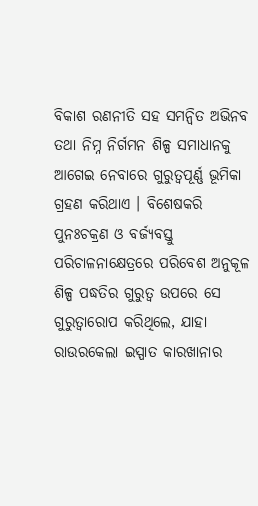ବିକାଶ ରଣନୀତି ସହ ସମନ୍ୱିତ ଅଭିନବ ତଥା ନିମ୍ନ ନିର୍ଗମନ ଶିଳ୍ପ ସମାଧାନକୁ ଆଗେଇ ନେବାରେ ଗୁରୁତ୍ୱପୂର୍ଣ୍ଣ ଭୂମିକା ଗ୍ରହଣ କରିଥାଏ । ବିଶେଷକରି ପୁନଃଚକ୍ରଣ ଓ ବର୍ଜ୍ୟବସ୍ତୁ ପରିଚାଳନାକ୍ଷେତ୍ରରେ ପରିବେଶ ଅନୁକୂଳ ଶିଳ୍ପ ପଦ୍ଧତିର ଗୁରୁତ୍ୱ ଉପରେ ସେ ଗୁରୁତ୍ୱାରୋପ କରିଥିଲେ, ଯାହା ରାଉରକେଲା ଇସ୍ପାତ କାରଖାନାର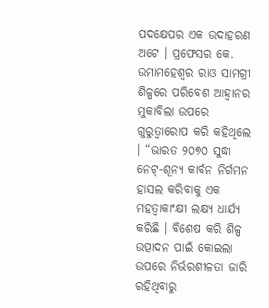ପଦକ୍ଷେପର ଏକ ଉଦାହରଣ ଅଟେ । ପ୍ରଫେସର କେ. ଉମାମହେଶ୍ୱର ରାଓ ସାମଗ୍ରୀ ଶିଳ୍ପରେ ପରିବେଶ ଆହ୍ୱାନର ମୁକାବିଲା ଉପରେ ଗୁରୁତ୍ୱାରୋପ କରି କହିଥିଲେ । “ଭାରତ ୨୦୭୦ ସୁଦ୍ଧା ନେଟ୍-ଶୂନ୍ୟ କାର୍ବନ ନିର୍ଗମନ ହାସଲ କରିବାକୁ ଏକ ମହତ୍ୱାକାଂକ୍ଷୀ ଲକ୍ଷ୍ୟ ଧାର୍ଯ୍ୟ କରିଛି । ବିଶେଷ କରି ଶିଳ୍ପ ଉତ୍ପାଦନ ପାଇଁ କୋଇଲା ଉପରେ ନିର୍ଭରଶୀଳତା ଜାରି ରହିଥିବାରୁ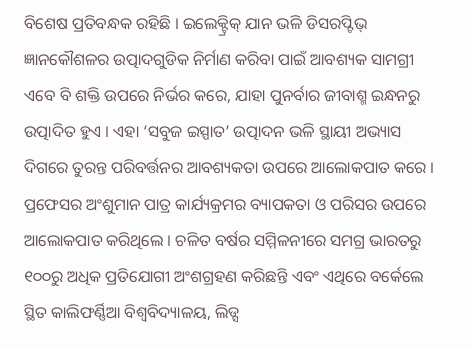ବିଶେଷ ପ୍ରତିବନ୍ଧକ ରହିଛି । ଇଲେକ୍ଟ୍ରିକ୍ ଯାନ ଭଳି ଡିସରପ୍ଟିଭ୍ ଜ୍ଞାନକୌଶଳର ଉତ୍ପାଦଗୁଡିକ ନିର୍ମାଣ କରିବା ପାଇଁ ଆବଶ୍ୟକ ସାମଗ୍ରୀ ଏବେ ବି ଶକ୍ତି ଉପରେ ନିର୍ଭର କରେ, ଯାହା ପୁନର୍ବାର ଜୀବାଶ୍ମ ଇନ୍ଧନରୁ ଉତ୍ପାଦିତ ହୁଏ । ଏହା ‘ସବୁଜ ଇସ୍ପାତ’ ଉତ୍ପାଦନ ଭଳି ସ୍ଥାୟୀ ଅଭ୍ୟାସ ଦିଗରେ ତୁରନ୍ତ ପରିବର୍ତ୍ତନର ଆବଶ୍ୟକତା ଉପରେ ଆଲୋକପାତ କରେ । ପ୍ରଫେସର ଅଂଶୁମାନ ପାତ୍ର କାର୍ଯ୍ୟକ୍ରମର ବ୍ୟାପକତା ଓ ପରିସର ଉପରେ ଆଲୋକପାତ କରିଥିଲେ । ଚଳିତ ବର୍ଷର ସମ୍ମିଳନୀରେ ସମଗ୍ର ଭାରତରୁ ୧୦୦ରୁ ଅଧିକ ପ୍ରତିଯୋଗୀ ଅଂଶଗ୍ରହଣ କରିଛନ୍ତି ଏବଂ ଏଥିରେ ବର୍କେଲେ ସ୍ଥିତ କାଲିଫର୍ଣ୍ଣିଆ ବିଶ୍ୱବିଦ୍ୟାଳୟ, ଲିଡ୍ସ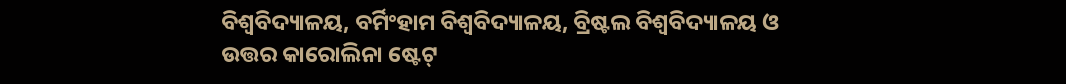ବିଶ୍ୱବିଦ୍ୟାଳୟ, ବର୍ମିଂହାମ ବିଶ୍ୱବିଦ୍ୟାଳୟ, ବ୍ରିଷ୍ଟଲ ବିଶ୍ୱବିଦ୍ୟାଳୟ ଓ ଉତ୍ତର କାରୋଲିନା ଷ୍ଟେଟ୍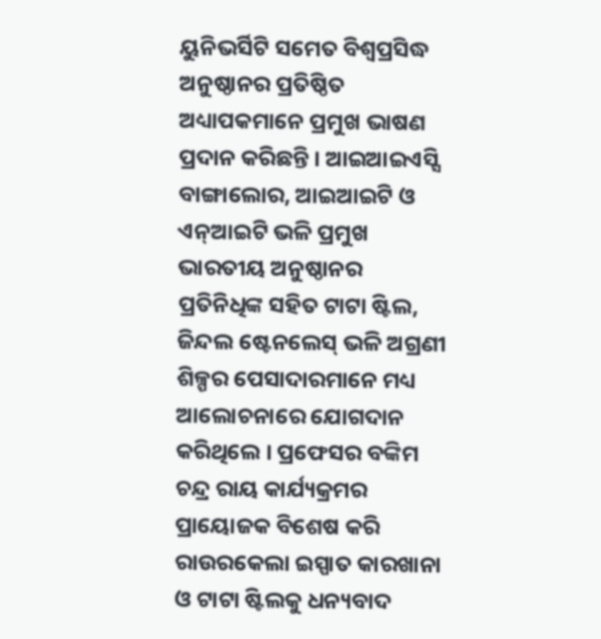ୟୁନିଭର୍ସିଟି ସମେତ ବିଶ୍ୱପ୍ରସିଦ୍ଧ ଅନୁଷ୍ଠାନର ପ୍ରତିଷ୍ଠିତ ଅଧ୍ୟାପକମାନେ ପ୍ରମୁଖ ଭାଷଣ ପ୍ରଦାନ କରିଛନ୍ତି । ଆଇଆଇଏସ୍ସି ବାଙ୍ଗାଲୋର, ଆଇଆଇଟି ଓ ଏନ୍ଆଇଟି ଭଳି ପ୍ରମୁଖ ଭାରତୀୟ ଅନୁଷ୍ଠାନର ପ୍ରତିନିଧିଙ୍କ ସହିତ ଟାଟା ଷ୍ଟିଲ, ଜିନ୍ଦଲ ଷ୍ଟେନଲେସ୍ ଭଳି ଅଗ୍ରଣୀ ଶିଳ୍ପର ପେସାଦାରମାନେ ମଧ୍ୟ ଆଲୋଚନାରେ ଯୋଗଦାନ କରିଥିଲେ । ପ୍ରଫେସର ବଙ୍କିମ ଚନ୍ଦ୍ର ରାୟ କାର୍ଯ୍ୟକ୍ରମର ପ୍ରାୟୋଜକ ବିଶେଷ କରି ରାଉରକେଲା ଇସ୍ପାତ କାରଖାନା ଓ ଟାଟା ଷ୍ଟିଲକୁ ଧନ୍ୟବାଦ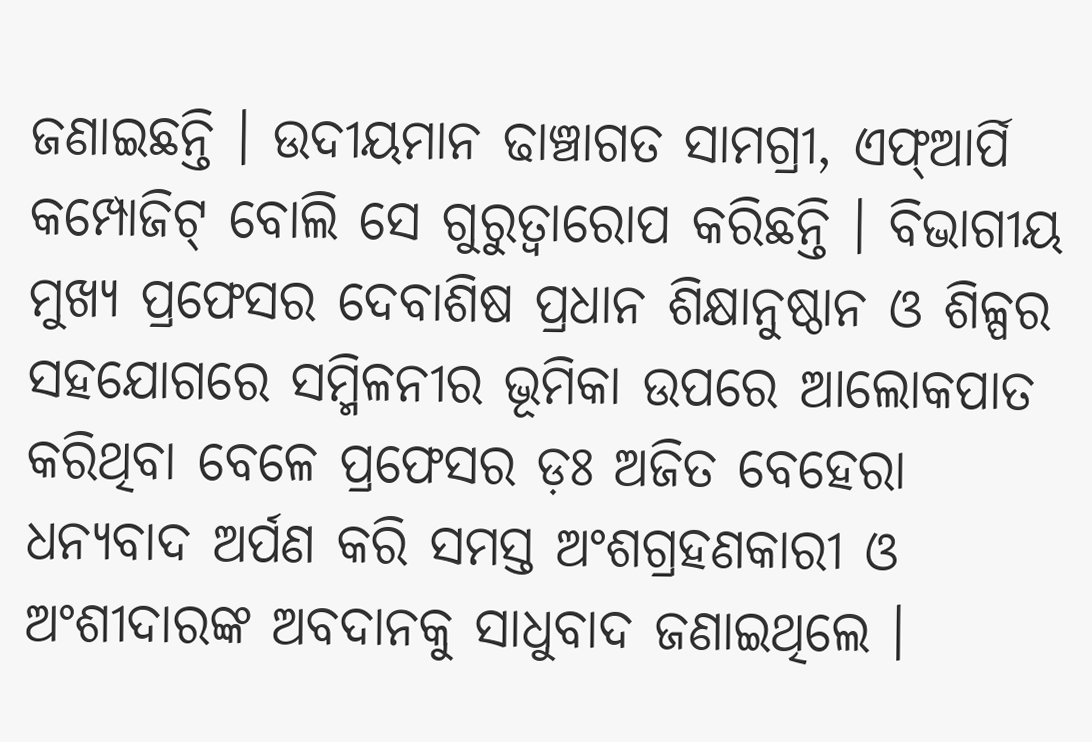ଜଣାଇଛନ୍ତି । ଉଦୀୟମାନ ଢାଞ୍ଚାଗତ ସାମଗ୍ରୀ, ଏଫ୍ଆର୍ପି କମ୍ପୋଜିଟ୍ ବୋଲି ସେ ଗୁରୁତ୍ୱାରୋପ କରିଛନ୍ତି । ବିଭାଗୀୟ ମୁଖ୍ୟ ପ୍ରଫେସର ଦେବାଶିଷ ପ୍ରଧାନ ଶିକ୍ଷାନୁଷ୍ଠାନ ଓ ଶିଳ୍ପର ସହଯୋଗରେ ସମ୍ମିଳନୀର ଭୂମିକା ଉପରେ ଆଲୋକପାତ କରିଥିବା ବେଳେ ପ୍ରଫେସର ଡ଼ଃ ଅଜିତ ବେହେରା ଧନ୍ୟବାଦ ଅର୍ପଣ କରି ସମସ୍ତ ଅଂଶଗ୍ରହଣକାରୀ ଓ ଅଂଶୀଦାରଙ୍କ ଅବଦାନକୁ ସାଧୁବାଦ ଜଣାଇଥିଲେ ।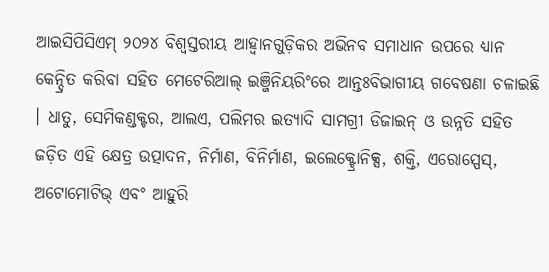ଆଇସିପିସିଏମ୍ ୨୦୨୪ ବିଶ୍ୱସ୍ତରୀୟ ଆହ୍ୱାନଗୁଡ଼ିକର ଅଭିନବ ସମାଧାନ ଉପରେ ଧ୍ୟାନ କେନ୍ଦ୍ରିତ କରିବା ସହିତ ମେଟେରିଆଲ୍ ଇଞ୍ଜିନିୟରିଂରେ ଆନ୍ତଃବିଭାଗୀୟ ଗବେଷଣା ଚଳାଇଛି । ଧାତୁ, ସେମିକଣ୍ଡକ୍ଟର, ଆଲଏ, ପଲିମର ଇତ୍ୟାଦି ସାମଗ୍ରୀ ଡିଜାଇନ୍ ଓ ଉନ୍ନତି ସହିତ ଜଡ଼ିତ ଏହି କ୍ଷେତ୍ର ଉତ୍ପାଦନ, ନିର୍ମାଣ, ବିନିର୍ମାଣ, ଇଲେକ୍ଟ୍ରୋନିକ୍ସ, ଶକ୍ତି, ଏରୋସ୍ପେସ୍, ଅଟୋମୋଟିଭ୍ ଏବଂ ଆହୁରି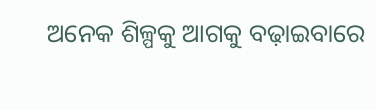ଅନେକ ଶିଳ୍ପକୁ ଆଗକୁ ବଢ଼ାଇବାରେ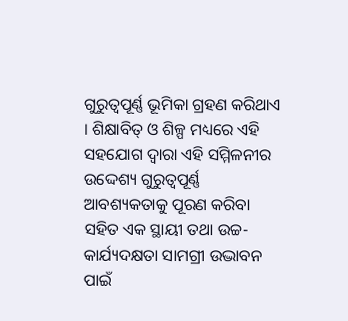ଗୁରୁତ୍ୱପୂର୍ଣ୍ଣ ଭୂମିକା ଗ୍ରହଣ କରିଥାଏ । ଶିକ୍ଷାବିତ୍ ଓ ଶିଳ୍ପ ମଧ୍ୟରେ ଏହି ସହଯୋଗ ଦ୍ୱାରା ଏହି ସମ୍ମିଳନୀର ଉଦ୍ଦେଶ୍ୟ ଗୁରୁତ୍ୱପୂର୍ଣ୍ଣ ଆବଶ୍ୟକତାକୁ ପୂରଣ କରିବା ସହିତ ଏକ ସ୍ଥାୟୀ ତଥା ଉଚ୍ଚ-କାର୍ଯ୍ୟଦକ୍ଷତା ସାମଗ୍ରୀ ଉଦ୍ଭାବନ ପାଇଁ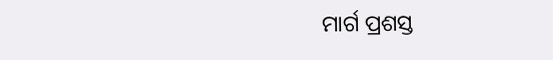ମାର୍ଗ ପ୍ରଶସ୍ତ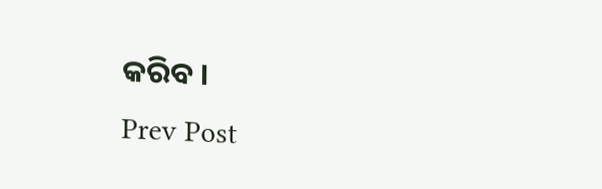କରିବ ।
Prev Post